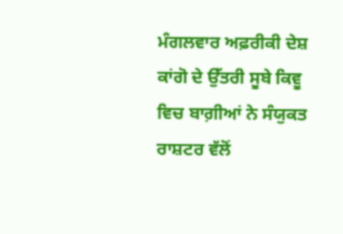ਮੰਗਲਵਾਰ ਅਫ਼ਰੀਕੀ ਦੇਸ਼ ਕਾਂਗੋ ਦੇ ਉੱਤਰੀ ਸੂਬੇ ਕਿਵੂ ਵਿਚ ਬਾਗ਼ੀਆਂ ਨੇ ਸੰਯੁਕਤ ਰਾਸ਼ਟਰ ਵੱਲੋਂ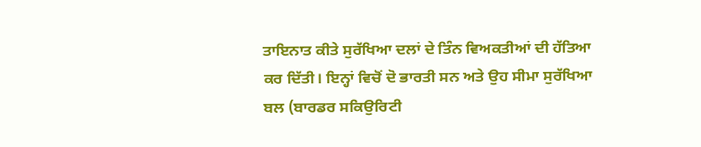ਤਾਇਨਾਤ ਕੀਤੇ ਸੁਰੱਖਿਆ ਦਲਾਂ ਦੇ ਤਿੰਨ ਵਿਅਕਤੀਆਂ ਦੀ ਹੱਤਿਆ ਕਰ ਦਿੱਤੀ। ਇਨ੍ਹਾਂ ਵਿਚੋਂ ਦੋ ਭਾਰਤੀ ਸਨ ਅਤੇ ਉਹ ਸੀਮਾ ਸੁਰੱਖਿਆ ਬਲ (ਬਾਰਡਰ ਸਕਿਉਰਿਟੀ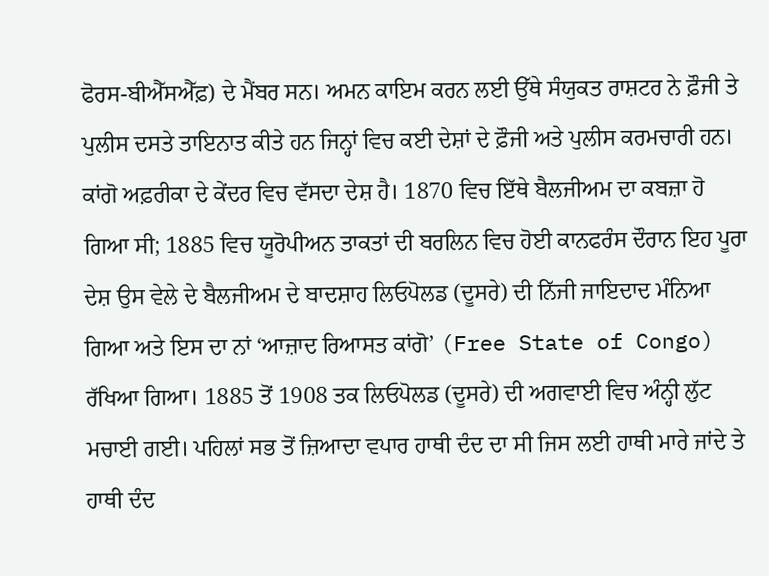ਫੋਰਸ-ਬੀਐੱਸਐੱਫ਼) ਦੇ ਮੈਂਬਰ ਸਨ। ਅਮਨ ਕਾਇਮ ਕਰਨ ਲਈ ਉੱਥੇ ਸੰਯੁਕਤ ਰਾਸ਼ਟਰ ਨੇ ਫ਼ੌਜੀ ਤੇ ਪੁਲੀਸ ਦਸਤੇ ਤਾਇਨਾਤ ਕੀਤੇ ਹਨ ਜਿਨ੍ਹਾਂ ਵਿਚ ਕਈ ਦੇਸ਼ਾਂ ਦੇ ਫ਼ੌਜੀ ਅਤੇ ਪੁਲੀਸ ਕਰਮਚਾਰੀ ਹਨ।
ਕਾਂਗੋ ਅਫ਼ਰੀਕਾ ਦੇ ਕੇਂਦਰ ਵਿਚ ਵੱਸਦਾ ਦੇਸ਼ ਹੈ। 1870 ਵਿਚ ਇੱਥੇ ਬੈਲਜੀਅਮ ਦਾ ਕਬਜ਼ਾ ਹੋ ਗਿਆ ਸੀ; 1885 ਵਿਚ ਯੂਰੋਪੀਅਨ ਤਾਕਤਾਂ ਦੀ ਬਰਲਿਨ ਵਿਚ ਹੋਈ ਕਾਨਫਰੰਸ ਦੌਰਾਨ ਇਹ ਪੂਰਾ ਦੇਸ਼ ਉਸ ਵੇਲੇ ਦੇ ਬੈਲਜੀਅਮ ਦੇ ਬਾਦਸ਼ਾਹ ਲਿਓਪੋਲਡ (ਦੂਸਰੇ) ਦੀ ਨਿੱਜੀ ਜਾਇਦਾਦ ਮੰਨਿਆ ਗਿਆ ਅਤੇ ਇਸ ਦਾ ਨਾਂ ‘ਆਜ਼ਾਦ ਰਿਆਸਤ ਕਾਂਗੋ’ (Free State of Congo) ਰੱਖਿਆ ਗਿਆ। 1885 ਤੋਂ 1908 ਤਕ ਲਿਓਪੋਲਡ (ਦੂਸਰੇ) ਦੀ ਅਗਵਾਈ ਵਿਚ ਅੰਨ੍ਹੀ ਲੁੱਟ ਮਚਾਈ ਗਈ। ਪਹਿਲਾਂ ਸਭ ਤੋਂ ਜ਼ਿਆਦਾ ਵਪਾਰ ਹਾਥੀ ਦੰਦ ਦਾ ਸੀ ਜਿਸ ਲਈ ਹਾਥੀ ਮਾਰੇ ਜਾਂਦੇ ਤੇ ਹਾਥੀ ਦੰਦ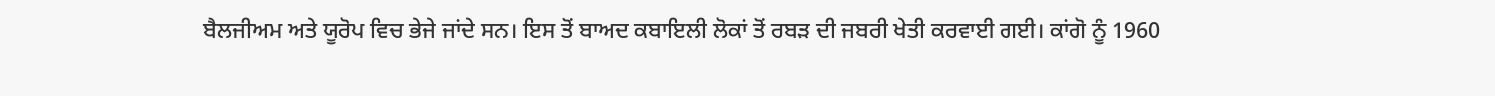ਬੈਲਜੀਅਮ ਅਤੇ ਯੂਰੋਪ ਵਿਚ ਭੇਜੇ ਜਾਂਦੇ ਸਨ। ਇਸ ਤੋਂ ਬਾਅਦ ਕਬਾਇਲੀ ਲੋਕਾਂ ਤੋਂ ਰਬੜ ਦੀ ਜਬਰੀ ਖੇਤੀ ਕਰਵਾਈ ਗਈ। ਕਾਂਗੋ ਨੂੰ 1960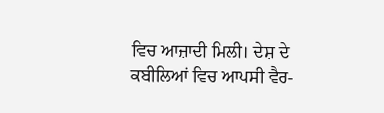ਵਿਚ ਆਜ਼ਾਦੀ ਮਿਲੀ। ਦੇਸ਼ ਦੇ ਕਬੀਲਿਆਂ ਵਿਚ ਆਪਸੀ ਵੈਰ-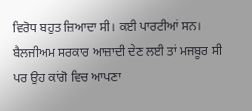ਵਿਰੋਧ ਬਹੁਤ ਜ਼ਿਆਦਾ ਸੀ। ਕਈ ਪਾਰਟੀਆਂ ਸਨ। ਬੈਲਜੀਅਮ ਸਰਕਾਰ ਆਜ਼ਾਦੀ ਦੇਣ ਲਈ ਤਾਂ ਮਜਬੂਰ ਸੀ ਪਰ ਉਹ ਕਾਂਗੋ ਵਿਚ ਆਪਣਾ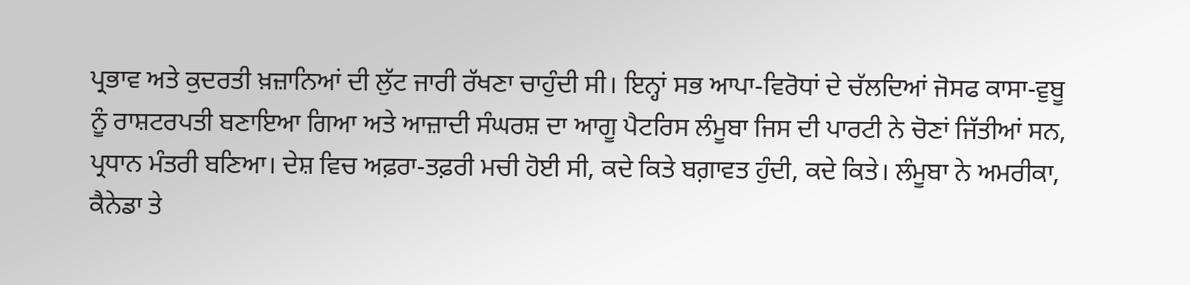ਪ੍ਰਭਾਵ ਅਤੇ ਕੁਦਰਤੀ ਖ਼ਜ਼ਾਨਿਆਂ ਦੀ ਲੁੱਟ ਜਾਰੀ ਰੱਖਣਾ ਚਾਹੁੰਦੀ ਸੀ। ਇਨ੍ਹਾਂ ਸਭ ਆਪਾ-ਵਿਰੋਧਾਂ ਦੇ ਚੱਲਦਿਆਂ ਜੋਸਫ ਕਾਸਾ-ਵੁਬੂ ਨੂੰ ਰਾਸ਼ਟਰਪਤੀ ਬਣਾਇਆ ਗਿਆ ਅਤੇ ਆਜ਼ਾਦੀ ਸੰਘਰਸ਼ ਦਾ ਆਗੂ ਪੈਟਰਿਸ ਲੰਮੂਬਾ ਜਿਸ ਦੀ ਪਾਰਟੀ ਨੇ ਚੋਣਾਂ ਜਿੱਤੀਆਂ ਸਨ, ਪ੍ਰਧਾਨ ਮੰਤਰੀ ਬਣਿਆ। ਦੇਸ਼ ਵਿਚ ਅਫ਼ਰਾ-ਤਫ਼ਰੀ ਮਚੀ ਹੋਈ ਸੀ, ਕਦੇ ਕਿਤੇ ਬਗ਼ਾਵਤ ਹੁੰਦੀ, ਕਦੇ ਕਿਤੇ। ਲੰਮੂਬਾ ਨੇ ਅਮਰੀਕਾ, ਕੈਨੇਡਾ ਤੇ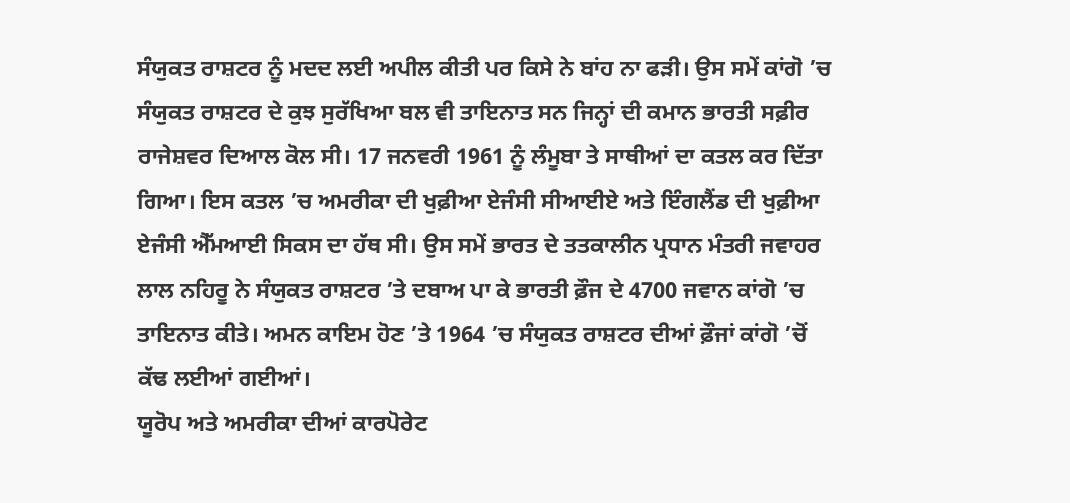ਸੰਯੁਕਤ ਰਾਸ਼ਟਰ ਨੂੰ ਮਦਦ ਲਈ ਅਪੀਲ ਕੀਤੀ ਪਰ ਕਿਸੇ ਨੇ ਬਾਂਹ ਨਾ ਫੜੀ। ਉਸ ਸਮੇਂ ਕਾਂਗੋ ’ਚ ਸੰਯੁਕਤ ਰਾਸ਼ਟਰ ਦੇ ਕੁਝ ਸੁਰੱਖਿਆ ਬਲ ਵੀ ਤਾਇਨਾਤ ਸਨ ਜਿਨ੍ਹਾਂ ਦੀ ਕਮਾਨ ਭਾਰਤੀ ਸਫ਼ੀਰ ਰਾਜੇਸ਼ਵਰ ਦਿਆਲ ਕੋਲ ਸੀ। 17 ਜਨਵਰੀ 1961 ਨੂੰ ਲੰਮੂਬਾ ਤੇ ਸਾਥੀਆਂ ਦਾ ਕਤਲ ਕਰ ਦਿੱਤਾ ਗਿਆ। ਇਸ ਕਤਲ ’ਚ ਅਮਰੀਕਾ ਦੀ ਖੁਫ਼ੀਆ ਏਜੰਸੀ ਸੀਆਈਏ ਅਤੇ ਇੰਗਲੈਂਡ ਦੀ ਖੁਫ਼ੀਆ ਏਜੰਸੀ ਐੱਮਆਈ ਸਿਕਸ ਦਾ ਹੱਥ ਸੀ। ਉਸ ਸਮੇਂ ਭਾਰਤ ਦੇ ਤਤਕਾਲੀਨ ਪ੍ਰਧਾਨ ਮੰਤਰੀ ਜਵਾਹਰ ਲਾਲ ਨਹਿਰੂ ਨੇ ਸੰਯੁਕਤ ਰਾਸ਼ਟਰ ’ਤੇ ਦਬਾਅ ਪਾ ਕੇ ਭਾਰਤੀ ਫ਼ੌਜ ਦੇ 4700 ਜਵਾਨ ਕਾਂਗੋ ’ਚ ਤਾਇਨਾਤ ਕੀਤੇ। ਅਮਨ ਕਾਇਮ ਹੋਣ ’ਤੇ 1964 ’ਚ ਸੰਯੁਕਤ ਰਾਸ਼ਟਰ ਦੀਆਂ ਫ਼ੌਜਾਂ ਕਾਂਗੋ ’ਚੋਂ ਕੱਢ ਲਈਆਂ ਗਈਆਂ।
ਯੂਰੋਪ ਅਤੇ ਅਮਰੀਕਾ ਦੀਆਂ ਕਾਰਪੋਰੇਟ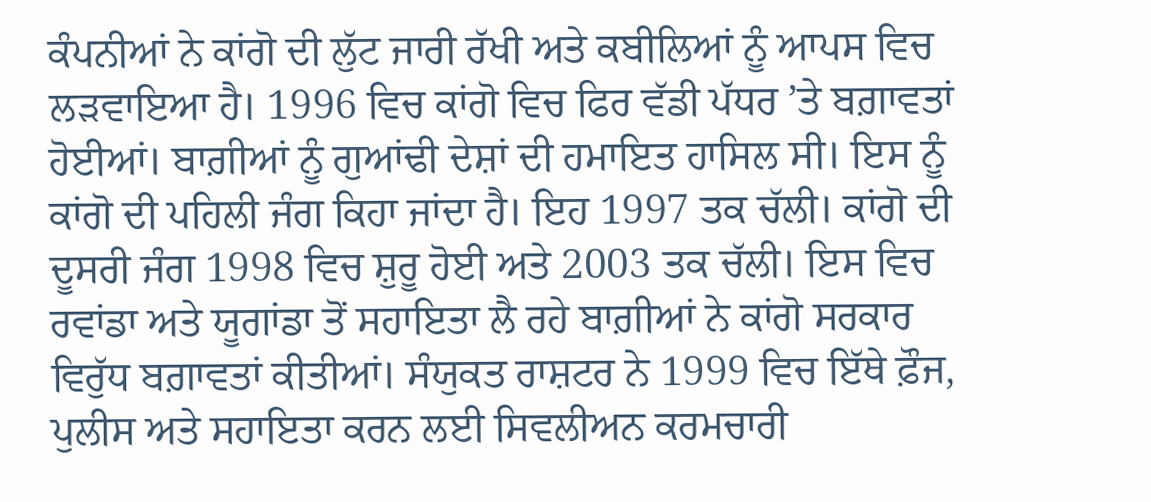ਕੰਪਨੀਆਂ ਨੇ ਕਾਂਗੋ ਦੀ ਲੁੱਟ ਜਾਰੀ ਰੱਖੀ ਅਤੇ ਕਬੀਲਿਆਂ ਨੂੰ ਆਪਸ ਵਿਚ ਲੜਵਾਇਆ ਹੈ। 1996 ਵਿਚ ਕਾਂਗੋ ਵਿਚ ਫਿਰ ਵੱਡੀ ਪੱਧਰ ’ਤੇ ਬਗ਼ਾਵਤਾਂ ਹੋਈਆਂ। ਬਾਗ਼ੀਆਂ ਨੂੰ ਗੁਆਂਢੀ ਦੇਸ਼ਾਂ ਦੀ ਹਮਾਇਤ ਹਾਸਿਲ ਸੀ। ਇਸ ਨੂੰ ਕਾਂਗੋ ਦੀ ਪਹਿਲੀ ਜੰਗ ਕਿਹਾ ਜਾਂਦਾ ਹੈ। ਇਹ 1997 ਤਕ ਚੱਲੀ। ਕਾਂਗੋ ਦੀ ਦੂਸਰੀ ਜੰਗ 1998 ਵਿਚ ਸ਼ੁਰੂ ਹੋਈ ਅਤੇ 2003 ਤਕ ਚੱਲੀ। ਇਸ ਵਿਚ ਰਵਾਂਡਾ ਅਤੇ ਯੂਗਾਂਡਾ ਤੋਂ ਸਹਾਇਤਾ ਲੈ ਰਹੇ ਬਾਗ਼ੀਆਂ ਨੇ ਕਾਂਗੋ ਸਰਕਾਰ ਵਿਰੁੱਧ ਬਗ਼ਾਵਤਾਂ ਕੀਤੀਆਂ। ਸੰਯੁਕਤ ਰਾਸ਼ਟਰ ਨੇ 1999 ਵਿਚ ਇੱਥੇ ਫ਼ੌਜ, ਪੁਲੀਸ ਅਤੇ ਸਹਾਇਤਾ ਕਰਨ ਲਈ ਸਿਵਲੀਅਨ ਕਰਮਚਾਰੀ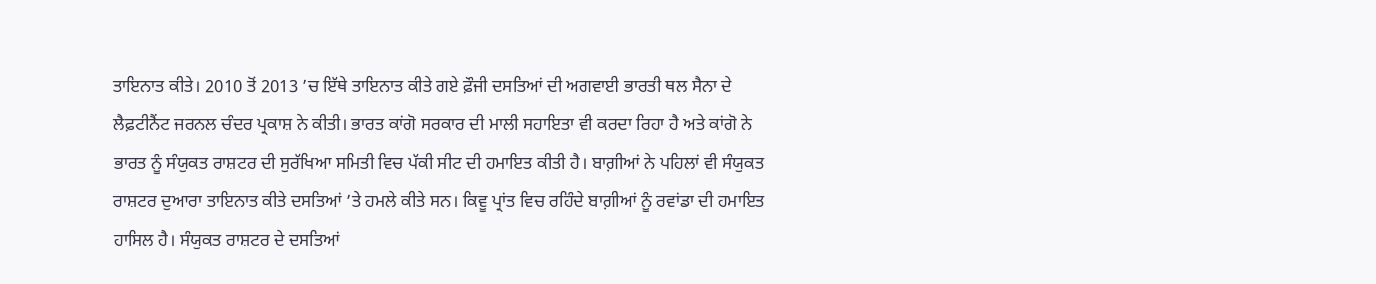ਤਾਇਨਾਤ ਕੀਤੇ। 2010 ਤੋਂ 2013 ’ਚ ਇੱਥੇ ਤਾਇਨਾਤ ਕੀਤੇ ਗਏ ਫ਼ੌਜੀ ਦਸਤਿਆਂ ਦੀ ਅਗਵਾਈ ਭਾਰਤੀ ਥਲ ਸੈਨਾ ਦੇ ਲੈਫ਼ਟੀਨੈਂਟ ਜਰਨਲ ਚੰਦਰ ਪ੍ਰਕਾਸ਼ ਨੇ ਕੀਤੀ। ਭਾਰਤ ਕਾਂਗੋ ਸਰਕਾਰ ਦੀ ਮਾਲੀ ਸਹਾਇਤਾ ਵੀ ਕਰਦਾ ਰਿਹਾ ਹੈ ਅਤੇ ਕਾਂਗੋ ਨੇ ਭਾਰਤ ਨੂੰ ਸੰਯੁਕਤ ਰਾਸ਼ਟਰ ਦੀ ਸੁਰੱਖਿਆ ਸਮਿਤੀ ਵਿਚ ਪੱਕੀ ਸੀਟ ਦੀ ਹਮਾਇਤ ਕੀਤੀ ਹੈ। ਬਾਗ਼ੀਆਂ ਨੇ ਪਹਿਲਾਂ ਵੀ ਸੰਯੁਕਤ ਰਾਸ਼ਟਰ ਦੁਆਰਾ ਤਾਇਨਾਤ ਕੀਤੇ ਦਸਤਿਆਂ ’ਤੇ ਹਮਲੇ ਕੀਤੇ ਸਨ। ਕਿਵੂ ਪ੍ਰਾਂਤ ਵਿਚ ਰਹਿੰਦੇ ਬਾਗ਼ੀਆਂ ਨੂੰ ਰਵਾਂਡਾ ਦੀ ਹਮਾਇਤ ਹਾਸਿਲ ਹੈ। ਸੰਯੁਕਤ ਰਾਸ਼ਟਰ ਦੇ ਦਸਤਿਆਂ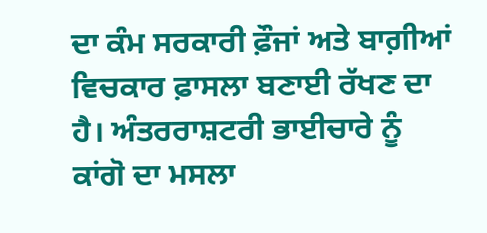ਦਾ ਕੰਮ ਸਰਕਾਰੀ ਫ਼ੌਜਾਂ ਅਤੇ ਬਾਗ਼ੀਆਂ ਵਿਚਕਾਰ ਫ਼ਾਸਲਾ ਬਣਾਈ ਰੱਖਣ ਦਾ ਹੈ। ਅੰਤਰਰਾਸ਼ਟਰੀ ਭਾਈਚਾਰੇ ਨੂੰ ਕਾਂਗੋ ਦਾ ਮਸਲਾ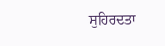ਸੁਹਿਰਦਤਾ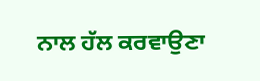ਨਾਲ ਹੱਲ ਕਰਵਾਉਣਾ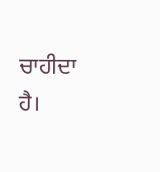ਚਾਹੀਦਾ ਹੈ।